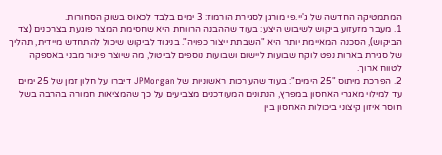המתמטיקה החדשה של ג'יי.פי מורגן לסגירת הורמוז: 3 ימים בלבד לכאוס בשוק הסחורות.
1. מעבר מזעזוע ביקוש לשיבוש היצע: בעוד שההבנה הרווחת היא שחסימת המצר פוגעת בצרכנים (צד הביקוש), הסכנה המאיימת יותר היא "השבתת ייצור כפויה". בניגוד לביקוש שיכול להתחדש מיידית, תהליך של סגירת בארות נפט לוקח שבועות ליישום ושבועות נוספים לביטול, מה שיוצר פיגור מבני באספקה לטווח ארוך.
2. הפרכת מיתוס "25 הימים": בעוד שהערכות ראשוניות של JPMorgan דיברו על חלון זמן של 25 ימים עד למילוי מאגרי האחסון במפרץ, הנתונים המעודכנים מצביעים על כך שהמציאות חמורה בהרבה בשל חוסר איזון קיצוני ביכולות האחסון בין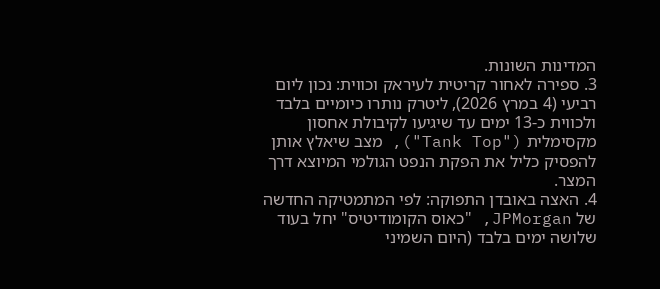המדינות השונות.
3. ספירה לאחור קריטית לעיראק וכווית: נכון ליום רביעי (4 במרץ 2026), ליטרק נותרו כיומיים בלבד ולכווית כ-13 ימים עד שיגיעו לקיבולת אחסון מקסימלית ("Tank Top"), מצב שיאלץ אותן להפסיק כליל את הפקת הנפט הגולמי המיוצא דרך המצר.
4. האצה באובדן התפוקה: לפי המתמטיקה החדשה של JPMorgan, "כאוס הקומודיטיס" יחל בעוד שלושה ימים בלבד (היום השמיני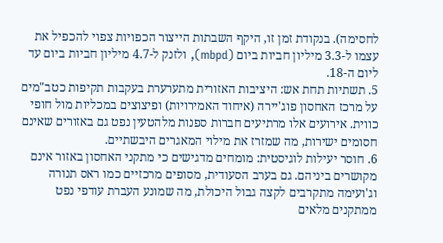לחסימה). בנקודת זמן זו, היקף השבתות הייצור הכפויות צפוי להכפיל את עצמו ל-3.3 מיליון חביות ביום (mbpd), ולזנק ל-4.7 מיליון חביות ביום עד ליום ה-18.
5. תשתיות תחת אש: היציבות האזורית מתערערת בעקבות תקיפות כטב"מים על מרכז האחסון פוג'יירה (איחוד האמירויות) ופיצוצים במכליות מול חופי כווית. אירועים אלו מרתיעים חברות ספנות מלהטעין נפט גם באזורים שאינם חסומים ישירות, מה שמזרז את מילוי המאגרים היבשתיים.
6. חוסר יעילות לוגיסטית: מומחים מדגישים כי מתקני האחסון באזור אינם מקושרים ביניהם. גם בערב הסעודית, מסופים מרכזיים כמו ראס תנורה וג'ועימה מתקרבים לקצה גבול היכולת, מה שמונע העברת עודפי נפט ממתקנים מלאים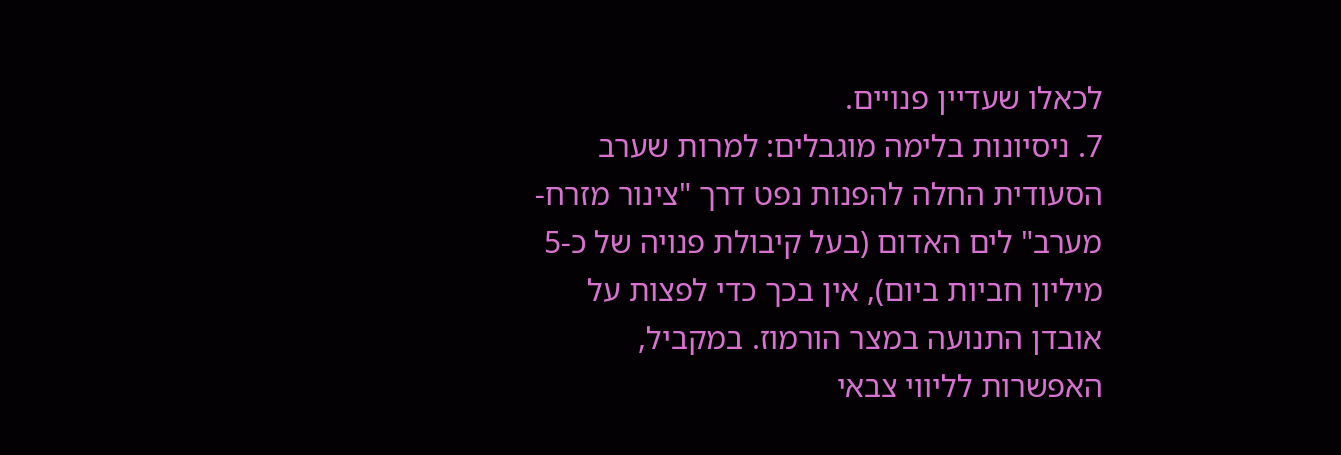לכאלו שעדיין פנויים.
7. ניסיונות בלימה מוגבלים: למרות שערב הסעודית החלה להפנות נפט דרך "צינור מזרח-מערב" לים האדום (בעל קיבולת פנויה של כ-5 מיליון חביות ביום), אין בכך כדי לפצות על אובדן התנועה במצר הורמוז. במקביל, האפשרות לליווי צבאי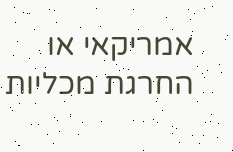אמריקאי או החרגת מכליות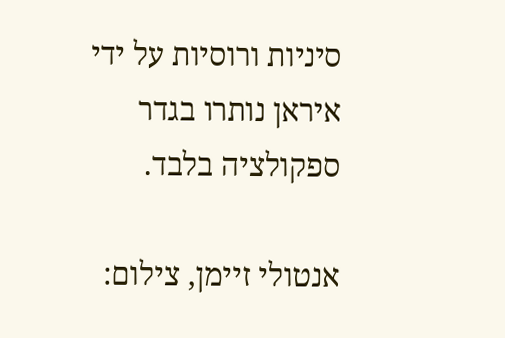סיניות ורוסיות על ידי איראן נותרו בגדר ספקולציה בלבד.

אנטולי זיימן, צילום: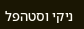ניקי וסטהפל